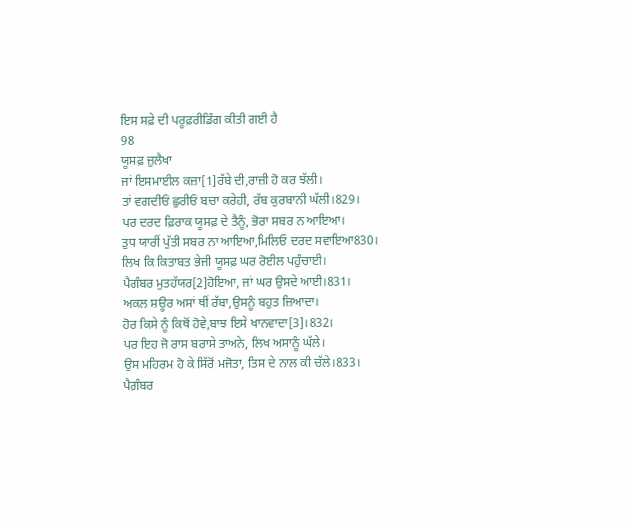ਇਸ ਸਫ਼ੇ ਦੀ ਪਰੂਫ਼ਰੀਡਿੰਗ ਕੀਤੀ ਗਈ ਹੈ
98
ਯੂਸਫ਼ ਜ਼ੁਲੈਖਾ
ਜਾਂ ਇਸਮਾਈਲ ਕਜ਼ਾ[1]ਰੱਬੇ ਦੀ,ਰਾਜ਼ੀ ਹੋ ਕਰ ਝੱਲੀ।
ਤਾਂ ਵਗਦੀਓਂ ਛੁਰੀਓਂ ਬਚਾ ਕਰੇਹੀ, ਰੱਬ ਕੁਰਬਾਨੀ ਘੱਲੀ।829।
ਪਰ ਦਰਦ ਫ਼ਿਰਾਕ ਯੂਸਫ਼ ਦੇ ਤੈਨੂੰ, ਭੋਰਾ ਸਬਰ ਨ ਆਇਆ।
ਤੁਧ ਯਾਰੀਂ ਪੁੱਤੀ ਸਬਰ ਨਾ ਆਇਆ,ਮਿਲਿਓ ਦਰਦ ਸਵਾਇਆ830।
ਲਿਖ ਕਿ ਕਿਤਾਬਤ ਭੇਜੀ ਯੂਸਫ਼ ਘਰ ਰੋਈਲ ਪਹੁੰਚਾਈ।
ਪੈਗੰਬਰ ਮੁਤਹੱਯਰ[2]ਹੋਇਆ, ਜਾਂ ਘਰ ਉਸਦੇ ਆਈ।831।
ਅਕਲ ਸ਼ਊਰ ਅਸਾਂ ਥੀਂ ਰੱਬਾ,ਉਸਨੂੰ ਬਹੁਤ ਜ਼ਿਆਦਾ।
ਹੋਰ ਕਿਸੇ ਨੂੰ ਕਿਥੋਂ ਹੋਵੇ,ਬਾਝ ਇਸੇ ਖਾਨਵਾਦਾ[3]।832।
ਪਰ ਇਹ ਜੋ ਰਾਸ ਬਰਾਸੇ ਤਾਅਨੇ, ਲਿਖ ਅਸਾਨੂੰ ਘੱਲੇ।
ਉਸ ਮਹਿਰਮ ਹੋ ਕੇ ਸਿੱਰੋਂ ਮਜੋਤਾ, ਤਿਸ ਦੇ ਨਾਲ ਕੀ ਚੱਲੇ।833।
ਪੈਗ਼ੰਬਰ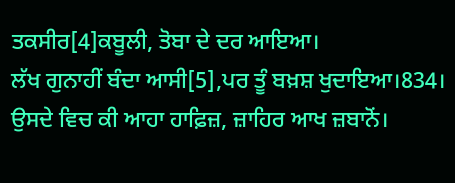ਤਕਸੀਰ[4]ਕਬੂਲੀ, ਤੋਬਾ ਦੇ ਦਰ ਆਇਆ।
ਲੱਖ ਗੁਨਾਹੀਂ ਬੰਦਾ ਆਸੀ[5],ਪਰ ਤੂੰ ਬਖ਼ਸ਼ ਖੁਦਾਇਆ।834।
ਉਸਦੇ ਵਿਚ ਕੀ ਆਹਾ ਹਾਫ਼ਿਜ਼, ਜ਼ਾਹਿਰ ਆਖ ਜ਼ਬਾਨੋਂ।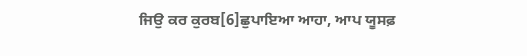ਜਿਉ ਕਰ ਕੁਰਬ[6]ਛੁਪਾਇਆ ਆਹਾ, ਆਪ ਯੂਸਫ਼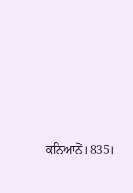ਕਨਿਆਨੋਂ।835।